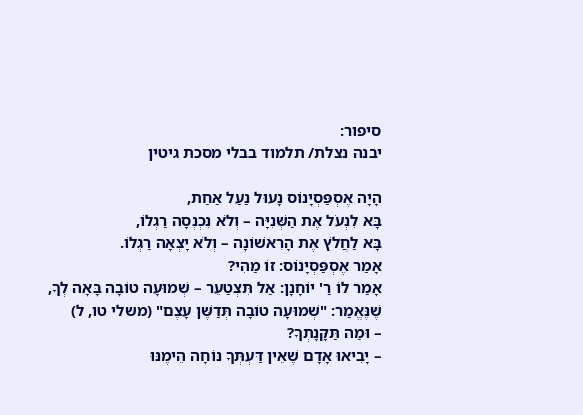סיפור:
יבנה נצלת/ תלמוד בבלי מסכת גיטין

הָיָה אֶסְפַּסְיָנוֹס נָעוּל נַעַל אַחַת,
בָּא לִנְעֹל אֶת הַשְּׁנִיָּה – וְלֹא נִכְנְסָה רַגְלוֹ,
בָּא לַחֲלֹץ אֶת הָרִאשׁוֹנָה – וְלֹא יָצְאָה רַגְלוֹ.
אָמַר אֶסְפַּסְיָנוֹס: זוֹ מַהִי?
אָמַר לוֹ רַ' יוֹחָנָן: אַל תִּצְטַעֵר – שְׁמוּעָה טוֹבָה בָּאָה לְךָ,
שֶׁנֶּאֱמַר: "שְׁמוּעָה טוֹבָה תְּדַשֶּׁן עָצֶם" (משלי טו, ל)
– וּמַה תַּקָּנָתְךָ?
– יָבִיאוּ אָדָם שֶׁאֵין דַּעְתְּךָ נוֹחָה הֵימֶנּוּ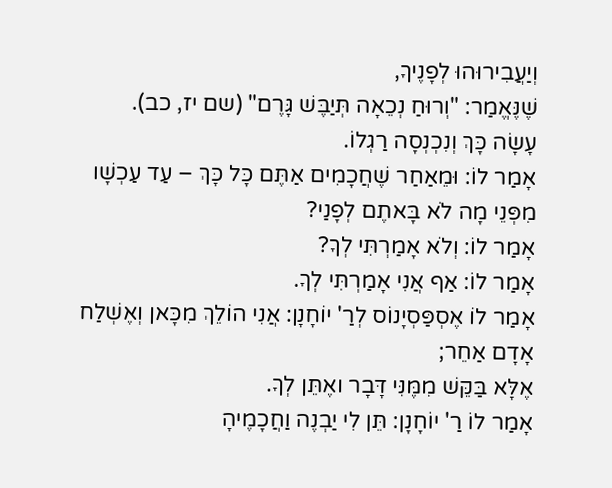וְיַעֲבִירוּהוּ לְפָנֶיךָ,
שֶׁנֶּאֱמַר: "וְרוּחַ נְכֵאָה תְּיַבֶּשׁ גָּרֶם" (שם יז, כב).
עָשָׂה כָּךְ וְנִכְנְסָה רַגְלוֹ.
אָמַר לוֹ: וּמֵאַחַר שֶׁחֲכָמִים אַתֶּם כָּל כָּךְ – עַד עַכְשָׁו מִפְּנֵי מָה לֹא בָּאתֶם לְפָנַי?
אָמַר לוֹ: וְלֹא אָמַרְתִּי לְךָ?
אָמַר לוֹ: אַף אֲנִי אָמַרְתִּי לְךָ.
אָמַר לוֹ אֶסְפַּסְיָנוֹס לְרַ' יוֹחָנָן: אֲנִי הוֹלֵךְ מִכָּאן וְאֶשְׁלַח אָדָם אַחֵר;
אֶלָּא בַּקֵּשׁ מִמֶּנִּי דָּבָר ואֶתֵּן לְךָ.
אָמַר לוֹ רַ' יוֹחָנָן: תֵּן לִי יַבְנֶה וַחֲכָמֶיהָ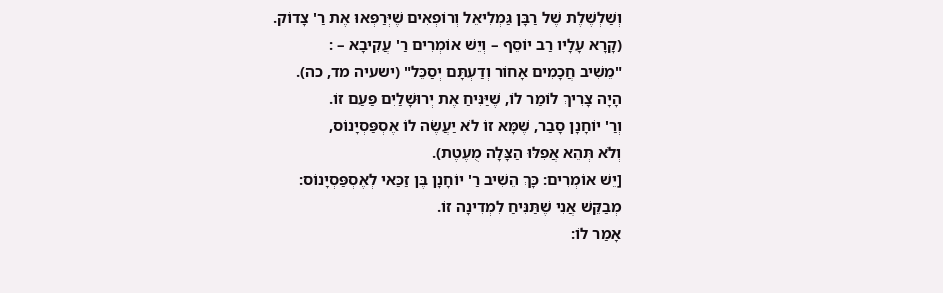וְשַׁלְשֶׁלֶת שֶׁל רַבָּן גַּמְלִיאֵל וְרוֹפְאִים שֶׁיְּרַפְּאוּ אֶת רַ' צָדוֹק.
(קָרָא עָלָיו רַב יוֹסֵף – וְיֵשׁ אוֹמְרִים רַ' עֲקִיבָא – :
"מֵשִׁיב חֲכָמִים אָחוֹר וְדַעְתָּם יְסַכֵּל" (ישעיה מד, כה).
הָיָה צָרִיךְ לוֹמַר לוֹ, שֶׁיַּנִּיחַ אֶת יְרוּשָׁלַיִם פַּעַם זוֹ.
וְרַ' יוֹחָנָן סָבַר, שֶׁמָּא זוֹ לֹא יַעֲשֶׂה לוֹ אֶסְפַּסְיָנוֹס,
וְלֹא תְּהֵא אֲפִלּוּ הַצָּלָה מֻעֶטֶת).
[יֵשׁ אוֹמְרִים: כָּךְ הֵשִׁיב רַ' יוֹחָנָן בֶּן זַכַּאי לְאֶסְפַּסְיָנוֹס:
מְבַקֵּשׁ אֲנִי שֶׁתַּנִּיחַ לִמְדִינָה זוֹ.
אָמַר לוֹ: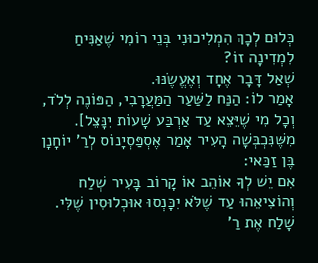כְּלוּם לְכָךְ הִמְלִיכוּנִי בְּנֵי רוֹמִי שֶׁאַנִּיחַ לִמְדִינָה זוֹ?
שְׁאַל דָּבָר אֶחָד וְאֶעֱשֶׂנּוּ.
אָמַר לוֹ: הַנַּח לַשַּׁעַר הַמַּעֲרָבִי, הַפּוֹנֶה לְלֹד, וְכָל מִי שֶׁיֵּצֵא עַד אַרְבַּע שָׁעוֹת יִנָּצֵל].
מִשֶּׁנִּכְבְּשָׁה הָעִיר אָמַר אֶסְפַּסְיָנוֹס לְרַ' יוֹחָנָן בֶּן זַכַּאי:
אִם יֵשׁ לְךָ אוֹהֵב אוֹ קָרוֹב בָּעִיר שְׁלַח וְהוֹצִיאֵהוּ עַד שֶׁלֹּא יִכָּנְסוּ אוּכְלוּסִין שֶׁלִּי.
שָׁלַח אֶת רַ'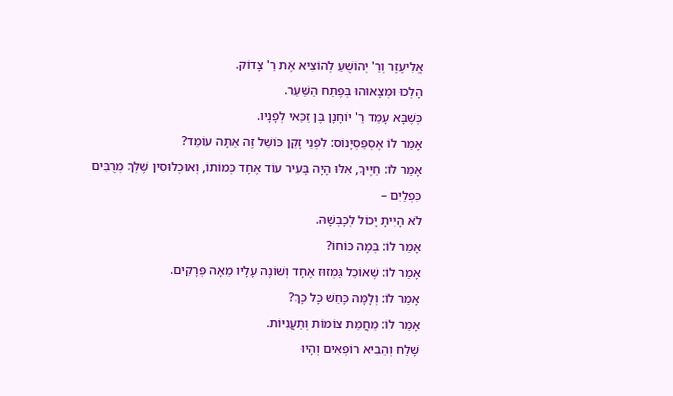אֱלִיעֶזֶר וְרַ' יְהוֹשֻׁעַ לְהוֹצִיא אֶת רַ' צָדוֹק.
הָלְכוּ וּמְצָאוּהוּ בְּפֶתַח הַשַּׁעַר.
כְּשֶׁבָּא עָמַד רַ' יוֹחָנָן בֶּן זַכַּאי לְפָנָיו.
אָמַר לוֹ אֶסְפַּסְיָנוֹס: לִפְנֵי זָקֵן כּוֹשֵׁל זֶה אַתָּה עוֹמֵד?
אָמַר לוֹ: חַיֶּיךָ, אִלּוּ הָיָה בָּעִיר עוֹד אֶחָד כְּמוֹתוֹ, וְאוּכְלוּסִין שֶׁלְּךָ מְרֻבִּים כִּפְלַיִם –
לֹא הָיִיתָ יָכוֹל לְכָבְשָׁהּ.
אָמַר לוֹ: בְּמָה כּוֹחוֹ?
אָמַר לוֹ: שֶׁאוֹכֵל גַּמְזוּז אֶחָד וְשׁוֹנֶה עָלָיו מֵאָה פְּרָקִים.
אָמַר לוֹ: וְלָמָּה כָּחַשׁ כָּל כָּךְ?
אָמַר לוֹ: מֵחֲמַת צוֹמוֹת וְתַעֲנִיּוֹת.
שָׁלַח וְהֵבִיא רוֹפְאִים וְהָיוּ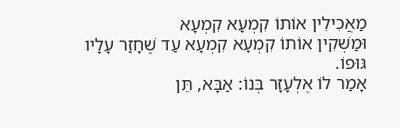מַאֲכִילִין אוֹתוֹ קִמְעָא קִמְעָא
וּמַשְׁקִין אוֹתוֹ קִמְעָא קִמְעָא עַד שֶׁחָזַר עָלָיו גּוּפוֹ.
אָמַר לוֹ אֶלְעָזָר בְּנוֹ: אַבָּא, תֵּן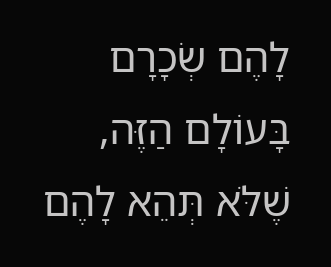לָהֶם שְׂכָרָם בָּעוֹלָם הַזֶּה,
שֶׁלֹּא תְּהֵא לָהֶם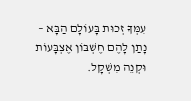עִמְּךָ זְכוּת בָּעוֹלָם הַבָּא –
נָתַן לָהֶם חֶשְׁבּוֹן אֶצְבָּעוֹת וּקְנֵה מִשְׁקָל.